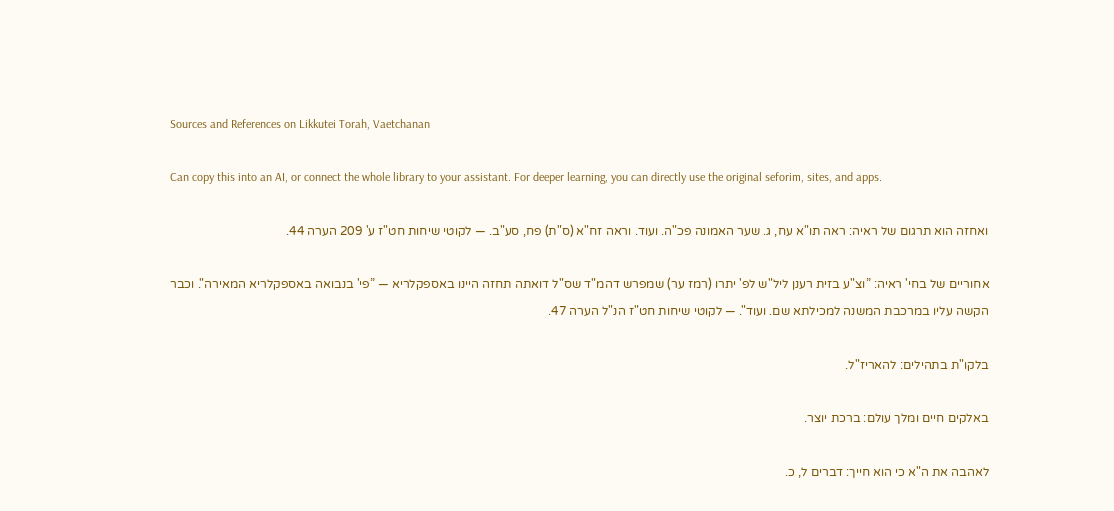Sources and References on Likkutei Torah, Vaetchanan

Can copy this into an AI, or connect the whole library to your assistant. For deeper learning, you can directly use the original seforim, sites, and apps.

ואחזה הוא תרגום של ראיה: ראה תו"א עח, ג. שער האמונה פכ"ה. ועוד. וראה זח"א (ס"ת) פח, סע"ב. — לקוטי שיחות חט"ז ע' 209 הערה 44.

אחוריים של בחי' ראיה: ”וצ"ע בזית רענן ליל"ש לפ' יתרו (רמז ער) שמפרש דהמ"ד שס"ל דואתה תחזה היינו באספקלריא — ”פי' בנבואה באספקלריא המאירה". וכבר הקשה עליו במרכבת המשנה למכילתא שם. ועוד". — לקוטי שיחות חט"ז הנ"ל הערה 47.

בלקו"ת בתהילים: להאריז"ל.

באלקים חיים ומלך עולם: ברכת יוצר.

לאהבה את ה"א כי הוא חייך: דברים ל, כ.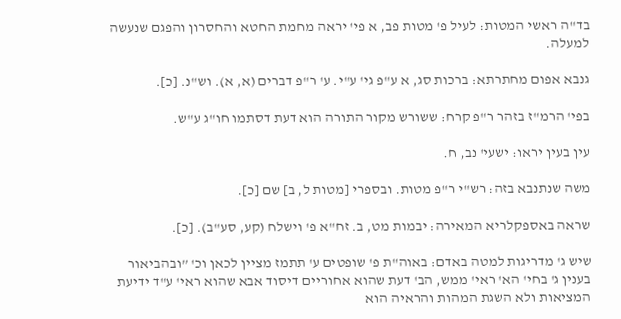בד"ה ראשי המטות: לעיל פ' מטות פב, א פי' יראה מחמת החטא והחסרון והפגם שנעשה למעלה.

גנבא אפום מחתרתא: ברכות סג, א ע"פ גי' ע"י. ע' ר"פ דברים (א, א). וש"נ. [כ].

בפי' הרמ"ז בזהר ר"פ קרח: ששורש מקור התורה הוא דעת דסתמו חו"ג ע"ש.

עין בעין יראו: ישעי' נב, ח.

משה שנתנבא בזה: רש"י ר"פ מטות. ובספרי [מטות ל, ב] שם [כ].

שראה באספקלריא המאירה: יבמות מט, ב. זח"א פ' וישלח (קע, סע"ב). [כ].

שיש ג' מדריגות למטה באדם: באוה"ת פ' שופטים ע' תתמז מציין לכאן וכ' ”ובהביאור בענין ג' בחי' הא' ראי' ממש, הב' דעת שהוא אחוריים דיסוד אבא שהוא ראי' ע"ד ידיעת המציאות ולא השגת המהות והראיה הוא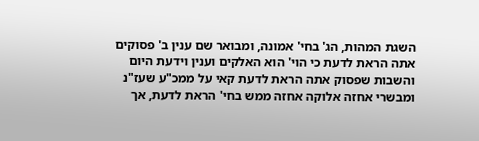השגת המהות, הג' בחי' אמונה, ומבואר שם ענין ב' פסוקים אתה הראת לדעת כי הוי' הוא האלקים וענין וידעת היום והשבות שפסוק אתה הראת לדעת קאי על ממכ"ע שעז"נ ומבשרי אחזה אלוקה אחזה ממש בחי' הראת לדעת, אך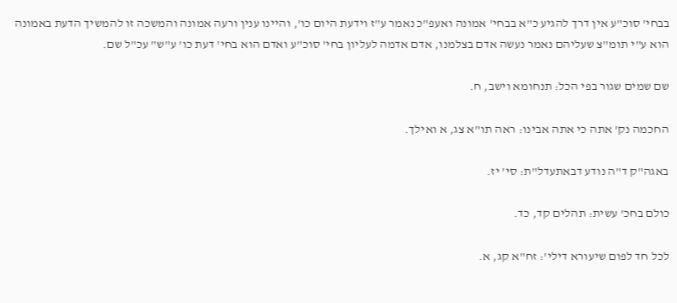בבחי' סוכ"ע אין דרך להגיע כ"א בבחי' אמונה ואעפ"כ נאמר ע"ז וידעת היום כו', והיינו ענין ורעה אמונה והמשכה זו להמשיך הדעת באמונה הוא ע"י תומ"צ שעליהם נאמר נעשה אדם בצלמנו, אדם אדמה לעליון בחי' סוכ"ע ואדם הוא בחי' דעת כו' ע"ש" עכ"ל שם.

שם שמים שגור בפי הכל: תנחומא וישב, ח.

החכמה נק' אתה כי אתה אבינו: ראה תו"א צג, א ואילך.

באגה"ק ד"ה נודע דבאתעדל"ת: סי' יז.

כולם בחכ' עשית: תהלים קד, כד.

לכל חד לפום שיעורא דילי': זח"א קג, א.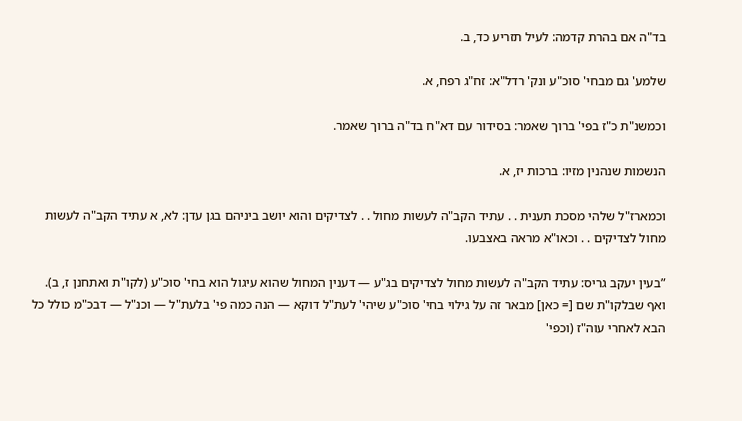בד"ה אם בהרת קדמה: לעיל תזריע כד, ב.

שלמע' גם מבחי' סוכ"ע ונק' רדל"א: זח"ג רפח, א.

וכמשנ"ת כ"ז בפי' ברוך שאמר: בסידור עם דא"ח בד"ה ברוך שאמר.

הנשמות שנהנין מזיו: ברכות יז, א.

וכמארז"ל שלהי מסכת תענית . . עתיד הקב"ה לעשות מחול . . לצדיקים והוא יושב ביניהם בגן עדן: לא, א עתיד הקב"ה לעשות מחול לצדיקים . . וכאו"א מראה באצבעו.

”בעין יעקב גריס: עתיד הקב"ה לעשות מחול לצדיקים בג"ע — דענין המחול שהוא עיגול הוא בחי' סוכ"ע (לקו"ת ואתחנן ז, ב). ואף שבלקו"ת שם [= כאן] מבאר זה על גילוי בחי' סוכ"ע שיהי' לעת"ל דוקא — הנה כמה פי' בלעת"ל — וכנ"ל — דבכ"מ כולל כל הבא לאחרי עוה"ז (וכפי'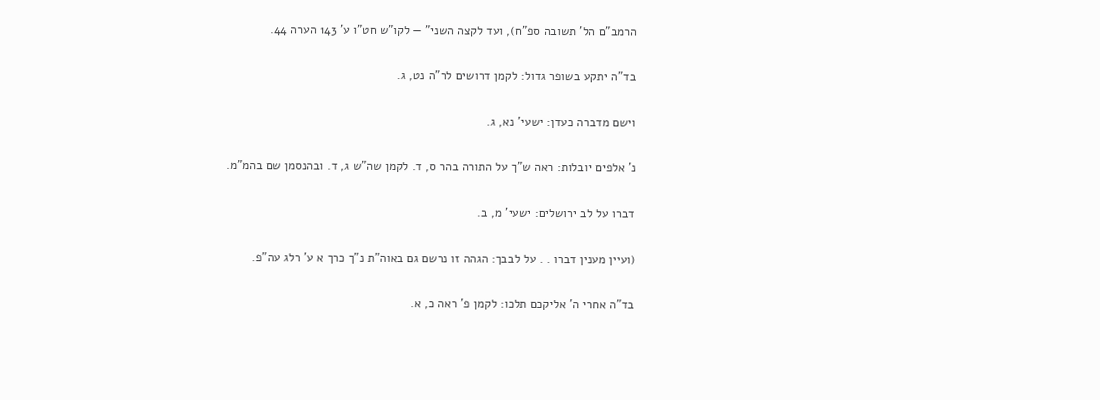הרמב"ם הל' תשובה ספ"ח), ועד לקצה השני" — לקו"ש חט"ו ע' 143 הערה 44.

בד"ה יתקע בשופר גדול: לקמן דרושים לר"ה נט, ג.

וישם מדברה כעדן: ישעי' נא, ג.

נ' אלפים יובלות: ראה ש"ך על התורה בהר ס, ד. לקמן שה"ש ג, ד. ובהנסמן שם בהמ"מ.

דברו על לב ירושלים: ישעי' מ, ב.

(ועיין מענין דברו . . על לבבך: הגהה זו נרשם גם באוה"ת נ"ך כרך א ע' רלג עה"פ.

בד"ה אחרי ה' אליקכם תלכו: לקמן פ' ראה כ, א.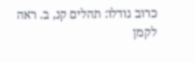כרוב גודלו: תהלים קנ, ב. ראה לקמן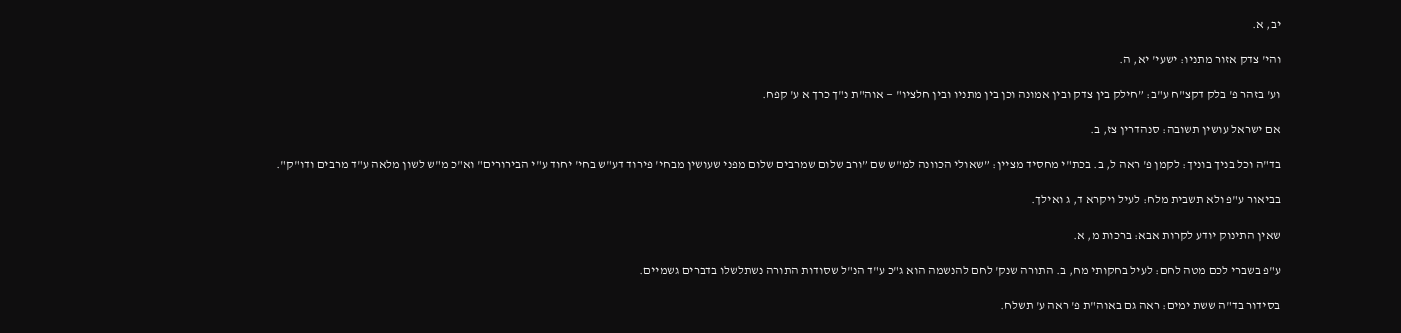יב, א.

והי' צדק אזור מתניו: ישעי' יא, ה.

וע' בזהר פ' בלק דקצ"ח ע"ב: ”חילק בין צדק ובין אמונה וכן בין מתניו ובין חלציו" — אוה"ת נ"ך כרך א ע' קפח.

אם ישראל עושין תשובה: סנהדרין צז, ב.

בד"ה וכל בניך בוניך: לקמן פ' ראה ל, ב. בכת"י מחסיד מציין: ”שאולי הכוונה למ"ש שם ”ורב שלום שמרבים שלום מפני שעושין מבחי' פירוד דע"ש בחי' יחוד ע"י הבירורים" וא"כ מ"ש לשון מלאה ע"ד מרבים ודו"ק".

בביאור ע"פ ולא תשבית מלח: לעיל ויקרא ד, ג ואילך.

שאין התינוק יודע לקרות אבא: ברכות מ, א.

ע"פ בשברי לכם מטה לחם: לעיל בחקותי מח, ב. התורה שנק' לחם להנשמה הוא ג"כ ע"ד הנ"ל שסודות התורה נשתלשלו בדברים גשמיים.

בסידור בד"ה ששת ימים: ראה גם באוה"ת פ' ראה ע' תשלח.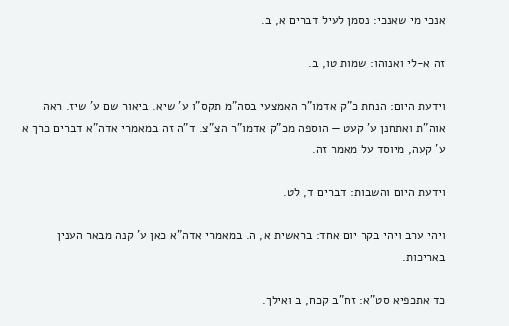אנכי מי שאנכי: נסמן לעיל דברים א, ב.

זה א-לי ואנוהו: שמות טו, ב.

וידעת היום: הנחת כ"ק אדמו"ר האמצעי בסה"מ תקס"ו ע' שיא. ביאור שם ע' שיז. ראה אוה"ת ואתחנן ע' קעט — הוספה מכ"ק אדמו"ר הצ"צ. ד"ה זה במאמרי אדה"א דברים כרך א ע' קעה, מיוסד על מאמר זה.

וידעת היום והשבות: דברים ד, לט.

ויהי ערב ויהי בקר יום אחד: בראשית א, ה. במאמרי אדה"א כאן ע' קנה מבאר הענין באריכות.

כד אתכפיא סט"א: זח"ב קכח, ב ואילך.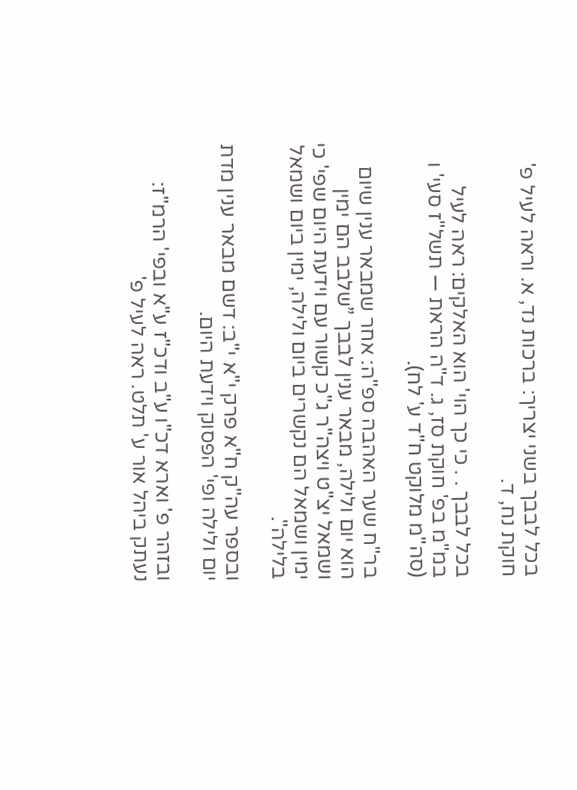בכל לבבך בשני יצריך: ברכות נד, א. וראה לעיל פ' חוקת נח, ד.

בכל לבבך . . כי כך הוי' הוא האלקים: ראה לעיל במ"מ בפ' חוקת סז, ג. ד"ה הראת — תשל"ז סעי' ו (סה"מ מלוקט ח"ד ע' לח).

בר"ח שער האהבה ספ"ה: אחר שמבאר ענין שיום הוא יום ולילה, מבאר ענין לבבך ”שלבב הם ימין ושמאל יצ"ט ויצה"ר ג"כ קשור עם וידעת היום שפי' כי ימין ושמאל הם נקשרים ביום ולילה, ימין ביום ושמאל בלילה".

ובספר עה"ק ח"א פרק י"א י"ב: דשם מבאר ענין מדת יום ולילה ופי' הפסוק וידעת היום.

ובזהר פ' וארא דכ"ו ע"ב ודכ"ז ע"א ובפי' הרמ"ז: נעתק ביהל אור ע' תלט. ראה לעיל פ'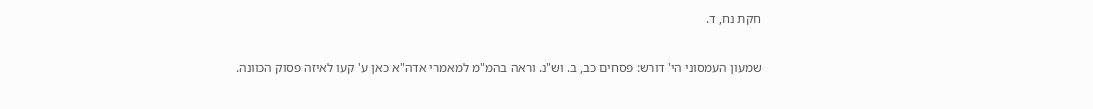חקת נח, ד.

שמעון העמסוני הי' דורש: פסחים כב, ב. וש"נ. וראה בהמ"מ למאמרי אדה"א כאן ע' קעו לאיזה פסוק הכוונה.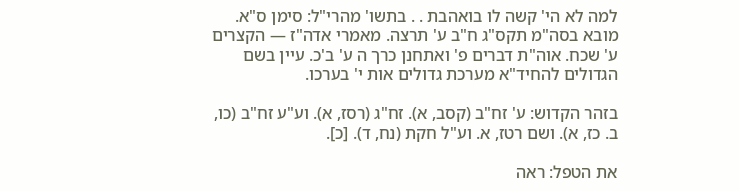למה לא הי' קשה לו בואהבת . . בתשו' מהרי"ל: סימן ס"א. מובא בסה"מ תקס"ג ח"ב ע' תרצה. מאמרי אדה"ז — הקצרים ע' שכח. אוה"ת דברים פ' ואתחנן כרך ה ע' ב'כ. עיין בשם הגדולים להחיד"א מערכת גדולים אות י' בערכו.

בזהר הקדוש: ע' זח"ב (קסב, א). זח"ג (רסז, א). וע"ע זח"ב (כו, ב. כז, א). ושם רטז, א. וע"ל חקת (נח, ד). [כ].

את הטפל: ראה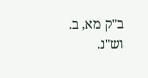ב"ק מא, ב. וש"נ.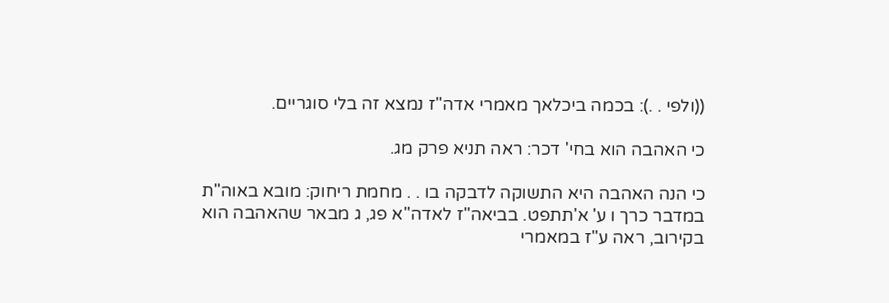((ולפי . .): בכמה ביכלאך מאמרי אדה"ז נמצא זה בלי סוגריים.

כי האהבה הוא בחי' דכר: ראה תניא פרק מג.

כי הנה האהבה היא התשוקה לדבקה בו . . מחמת ריחוק: מובא באוה"ת במדבר כרך ו ע' א'תתפט. בביאה"ז לאדה"א פג, ג מבאר שהאהבה הוא בקירוב, ראה ע"ז במאמרי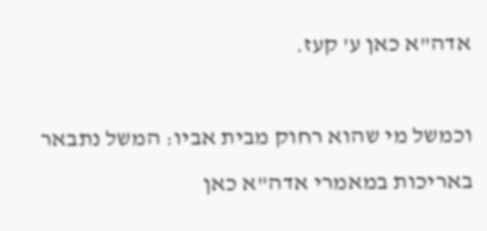אדה"א כאן ע' קעז.

וכמשל מי שהוא רחוק מבית אביו: המשל נתבאר באריכות במאמרי אדה"א כאן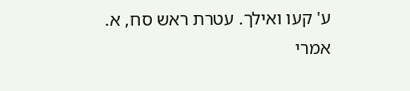ע' קעו ואילך. עטרת ראש סח, א. אמרי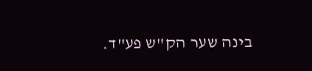בינה שער הק"ש פע"ד.